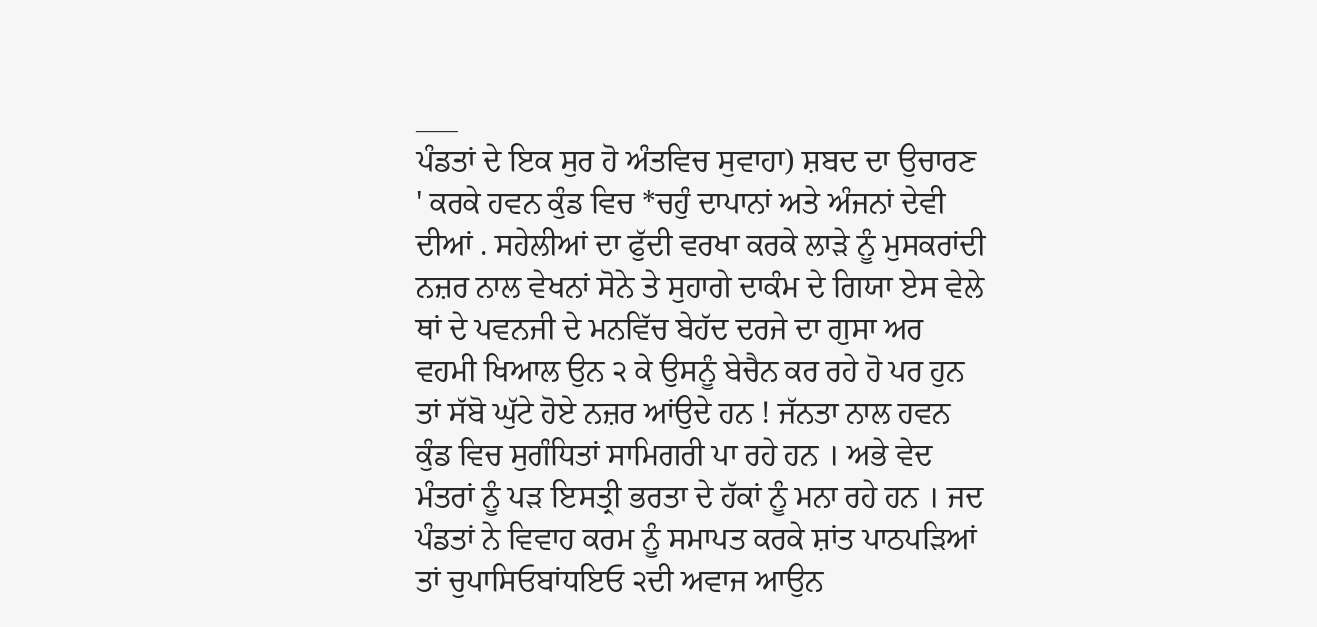___
ਪੰਡਤਾਂ ਦੇ ਇਕ ਸੁਰ ਹੋ ਅੰਤਵਿਚ ਸੁਵਾਹਾ) ਸ਼ਬਦ ਦਾ ਉਚਾਰਣ ' ਕਰਕੇ ਹਵਨ ਕੁੰਡ ਵਿਚ *ਚਹੁੰ ਦਾਪਾਨਾਂ ਅਤੇ ਅੰਜਨਾਂ ਦੇਵੀ ਦੀਆਂ . ਸਹੇਲੀਆਂ ਦਾ ਫੁੱਦੀ ਵਰਖਾ ਕਰਕੇ ਲਾੜੇ ਨੂੰ ਮੁਸਕਰਾਂਦੀ ਨਜ਼ਰ ਨਾਲ ਵੇਖਨਾਂ ਸੋਨੇ ਤੇ ਸੁਹਾਗੇ ਦਾਕੰਮ ਦੇ ਗਿਯਾ ਏਸ ਵੇਲੇ ਥਾਂ ਦੇ ਪਵਨਜੀ ਦੇ ਮਨਵਿੱਚ ਬੇਹੱਦ ਦਰਜੇ ਦਾ ਗੁਸਾ ਅਰ ਵਹਮੀ ਖਿਆਲ ਉਨ ੨ ਕੇ ਉਸਨੂੰ ਬੇਚੈਨ ਕਰ ਰਹੇ ਹੋ ਪਰ ਹੁਨ ਤਾਂ ਸੱਬੋ ਘੁੱਟੇ ਹੋਏ ਨਜ਼ਰ ਆਂਉਦੇ ਹਨ ! ਜੱਨਤਾ ਨਾਲ ਹਵਨ ਕੁੰਡ ਵਿਚ ਸੁਗੰਧਿਤਾਂ ਸਾਮਿਗਰੀ ਪਾ ਰਹੇ ਹਨ । ਅਭੇ ਵੇਦ ਮੰਤਰਾਂ ਨੂੰ ਪੜ ਇਸਤ੍ਰੀ ਭਰਤਾ ਦੇ ਹੱਕਾਂ ਨੂੰ ਮਨਾ ਰਹੇ ਹਨ । ਜਦ ਪੰਡਤਾਂ ਨੇ ਵਿਵਾਹ ਕਰਮ ਨੂੰ ਸਮਾਪਤ ਕਰਕੇ ਸ਼ਾਂਤ ਪਾਠਪੜਿਆਂ ਤਾਂ ਚੁਪਾਸਿਓਬਾਂਧਇਓ ੨ਦੀ ਅਵਾਜ ਆਉਨ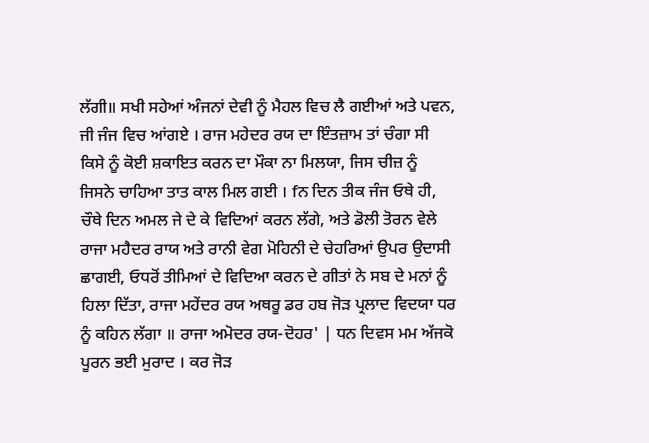ਲੱਗੀ॥ ਸਖੀ ਸਹੇਆਂ ਅੰਜਨਾਂ ਦੇਵੀ ਨੂੰ ਮੈਹਲ ਵਿਚ ਲੈ ਗਈਆਂ ਅਤੇ ਪਵਨ, ਜੀ ਜੰਜ ਵਿਚ ਆਂਗਏ । ਰਾਜ ਮਹੇਦਰ ਰਯ ਦਾ ਇੰਤਜ਼ਾਮ ਤਾਂ ਚੰਗਾ ਸੀ ਕਿਸੇ ਨੂੰ ਕੋਈ ਸ਼ਕਾਇਤ ਕਰਨ ਦਾ ਮੌਕਾ ਨਾ ਮਿਲਯਾ, ਜਿਸ ਚੀਜ਼ ਨੂੰ ਜਿਸਨੇ ਚਾਹਿਆ ਤਾਤ ਕਾਲ ਮਿਲ ਗਈ । fਨ ਦਿਨ ਤੀਕ ਜੰਜ ਓਥੇ ਹੀ, ਚੌਥੇ ਦਿਨ ਅਮਲ ਜੇ ਦੇ ਕੇ ਵਿਦਿਆਂ ਕਰਨ ਲੱਗੇ, ਅਤੇ ਡੋਲੀ ਤੋਰਨ ਵੇਲੇ ਰਾਜਾ ਮਹੈਦਰ ਰਾਯ ਅਤੇ ਰਾਨੀ ਵੇਗ ਮੋਹਿਨੀ ਦੇ ਚੇਹਰਿਆਂ ਉਪਰ ਉਦਾਸੀ ਛਾਗਈ, ਓਧਰੋਂ ਤੀਮਿਆਂ ਦੇ ਵਿਦਿਆ ਕਰਨ ਦੇ ਗੀਤਾਂ ਨੇ ਸਬ ਦੇ ਮਨਾਂ ਨੂੰ ਹਿਲਾ ਦਿੱਤਾ, ਰਾਜਾ ਮਹੇਂਦਰ ਰਯ ਅਥਰੂ ਡਰ ਹਬ ਜੋੜ ਪ੍ਰਲਾਦ ਵਿਦਯਾ ਧਰ ਨੂੰ ਕਹਿਨ ਲੱਗਾ ॥ ਰਾਜਾ ਅਮੋਦਰ ਰਯ-ਦੋਹਰ' | ਧਨ ਦਿਵਸ ਮਮ ਅੱਜਕੋ ਪੂਰਨ ਭਈ ਮੁਰਾਦ । ਕਰ ਜੋੜ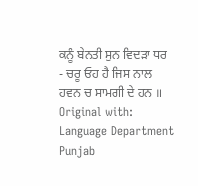ਕਨੂੰ ਬੇਨਤੀ ਸੁਨ ਵਿਦੜਾ ਧਰ
- ਚਰੂ ਓਹ ਹੈ ਜਿਸ ਨਾਲ ਹਵਨ ਚ ਸਾਮਗੀ ਦੇ ਹਨ ॥
Original with: Language Department Punjab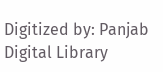Digitized by: Panjab Digital Library